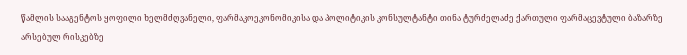წამლის სააგენტოს ყოფილი ხელმძღვანელი, ფარმაკოეკონომიკისა და პოლიტიკის კონსულტანტი თინა ტურძელაძე ქართული ფარმაცევტული ბაზარზე არსებულ რისკებზე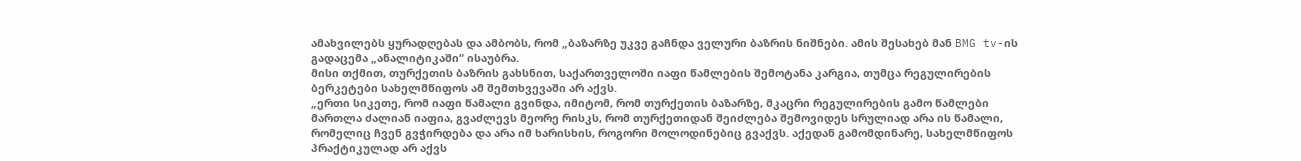ამახვილებს ყურადღებას და ამბობს, რომ „ბაზარზე უკვე გაჩნდა ველური ბაზრის ნიშნები. ამის შესახებ მან BMG tv-ის გადაცემა „ანალიტიკაში“ ისაუბრა.
მისი თქმით, თურქეთის ბაზრის გახსნით, საქართველოში იაფი წამლების შემოტანა კარგია, თუმცა რეგულირების ბერკეტები სახელმწიფოს ამ შემთხვევაში არ აქვს.
„ერთი სიკეთე, რომ იაფი წამალი გვინდა, იმიტომ, რომ თურქეთის ბაზარზე, მკაცრი რეგულირების გამო წამლები მართლა ძალიან იაფია, გვაძლევს მეორე რისკს, რომ თურქეთიდან შეიძლება შემოვიდეს სრულიად არა ის წამალი, რომელიც ჩვენ გვჭირდება და არა იმ ხარისხის, როგორი მოლოდინებიც გვაქვს. აქედან გამომდინარე, სახელმწიფოს პრაქტიკულად არ აქვს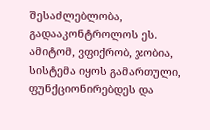შესაძლებლობა, გადააკონტროლოს ეს. ამიტომ, ვფიქრობ, ჯობია, სისტემა იყოს გამართული, ფუნქციონირებდეს და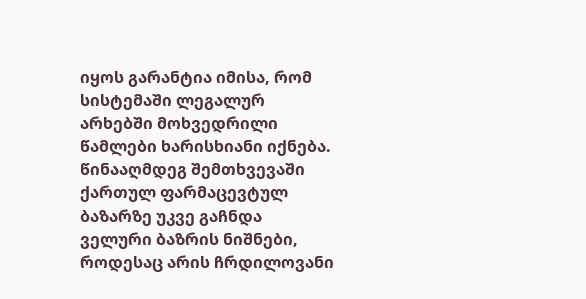იყოს გარანტია იმისა, რომ სისტემაში ლეგალურ არხებში მოხვედრილი წამლები ხარისხიანი იქნება. წინააღმდეგ შემთხვევაში ქართულ ფარმაცევტულ ბაზარზე უკვე გაჩნდა ველური ბაზრის ნიშნები, როდესაც არის ჩრდილოვანი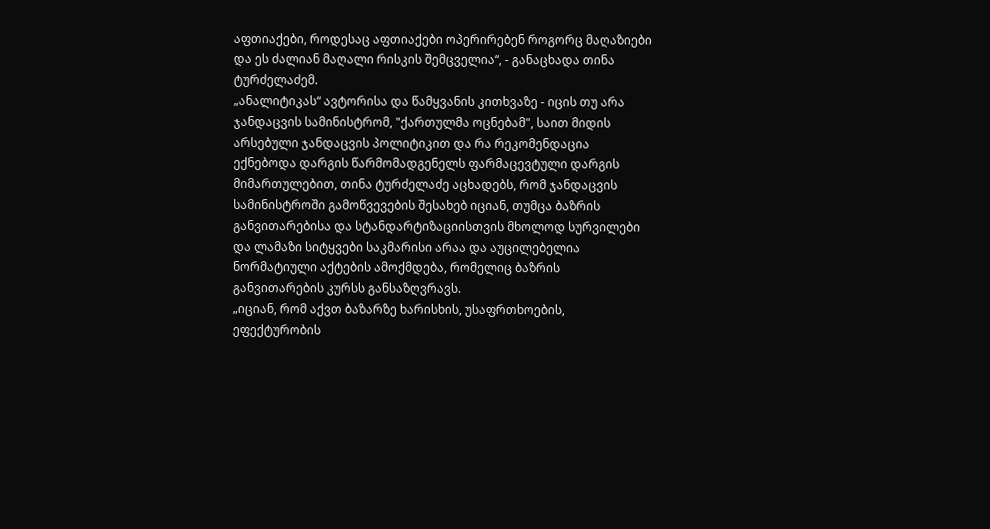აფთიაქები, როდესაც აფთიაქები ოპერირებენ როგორც მაღაზიები და ეს ძალიან მაღალი რისკის შემცველია“, - განაცხადა თინა ტურძელაძემ.
„ანალიტიკას“ ავტორისა და წამყვანის კითხვაზე - იცის თუ არა ჯანდაცვის სამინისტრომ, "ქართულმა ოცნებამ", საით მიდის არსებული ჯანდაცვის პოლიტიკით და რა რეკომენდაცია ექნებოდა დარგის წარმომადგენელს ფარმაცევტული დარგის მიმართულებით, თინა ტურძელაძე აცხადებს, რომ ჯანდაცვის სამინისტროში გამოწვევების შესახებ იციან, თუმცა ბაზრის განვითარებისა და სტანდარტიზაციისთვის მხოლოდ სურვილები და ლამაზი სიტყვები საკმარისი არაა და აუცილებელია ნორმატიული აქტების ამოქმდება, რომელიც ბაზრის განვითარების კურსს განსაზღვრავს.
„იციან, რომ აქვთ ბაზარზე ხარისხის, უსაფრთხოების, ეფექტურობის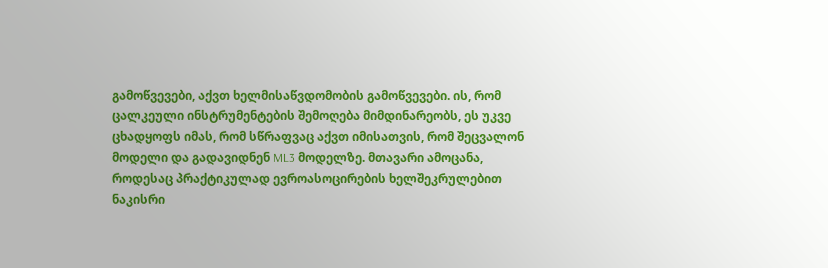გამოწვევები, აქვთ ხელმისაწვდომობის გამოწვევები. ის, რომ ცალკეული ინსტრუმენტების შემოღება მიმდინარეობს, ეს უკვე ცხადყოფს იმას, რომ სწრაფვაც აქვთ იმისათვის, რომ შეცვალონ მოდელი და გადავიდნენ ML3 მოდელზე. მთავარი ამოცანა, როდესაც პრაქტიკულად ევროასოცირების ხელშეკრულებით ნაკისრი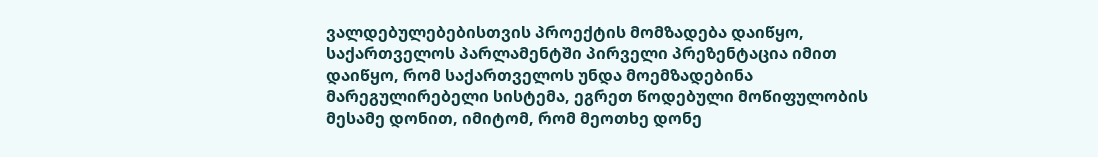ვალდებულებებისთვის პროექტის მომზადება დაიწყო, საქართველოს პარლამენტში პირველი პრეზენტაცია იმით დაიწყო, რომ საქართველოს უნდა მოემზადებინა მარეგულირებელი სისტემა, ეგრეთ წოდებული მოწიფულობის მესამე დონით, იმიტომ, რომ მეოთხე დონე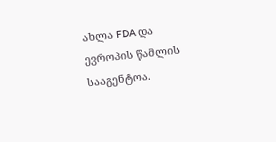ახლა FDA და ევროპის წამლის სააგენტოა.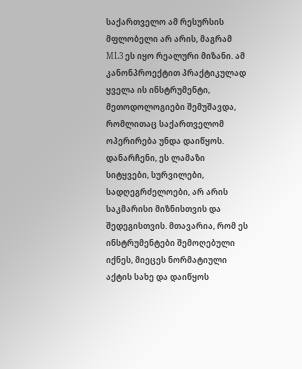საქართველო ამ რესურსის მფლობელი არ არის, მაგრამ ML3 ეს იყო რეალური მიზანი. ამ კანონპროექტით პრაქტიკულად ყველა ის ინსტრუმენტი, მეთოდოლოგიები შემუშავდა, რომლითაც საქართველომ ოპერირება უნდა დაიწყოს. დანარჩენი, ეს ლამაზი სიტყვები, სურვილები, სადღეგრძელოები, არ არის საკმარისი მიზნისთვის და შედეგისთვის. მთავარია, რომ ეს ინსტრუმენტები შემოღებული იქნეს, მიეცეს ნორმატიული აქტის სახე და დაიწყოს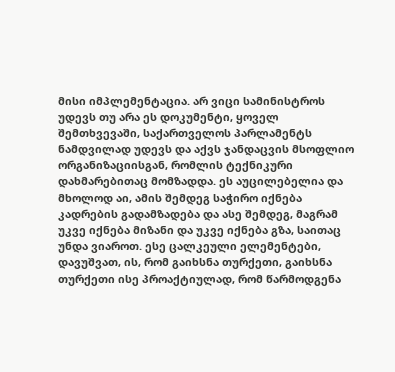მისი იმპლემენტაცია. არ ვიცი სამინისტროს უდევს თუ არა ეს დოკუმენტი, ყოველ შემთხვევაში, საქართველოს პარლამენტს ნამდვილად უდევს და აქვს ჯანდაცვის მსოფლიო ორგანიზაციისგან, რომლის ტექნიკური დახმარებითაც მომზადდა. ეს აუცილებელია და მხოლოდ აი, ამის შემდეგ საჭირო იქნება კადრების გადამზადება და ასე შემდეგ, მაგრამ უკვე იქნება მიზანი და უკვე იქნება გზა, საითაც უნდა ვიაროთ. ესე ცალკეული ელემენტები, დავუშვათ, ის, რომ გაიხსნა თურქეთი, გაიხსნა თურქეთი ისე პროაქტიულად, რომ წარმოდგენა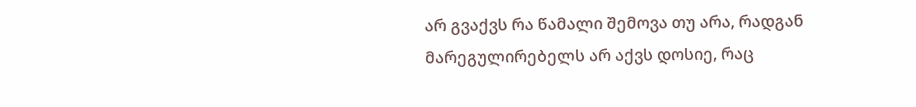არ გვაქვს რა წამალი შემოვა თუ არა, რადგან მარეგულირებელს არ აქვს დოსიე, რაც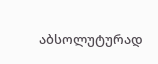აბსოლუტურად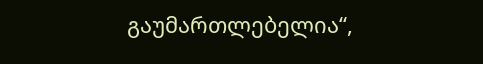გაუმართლებელია“,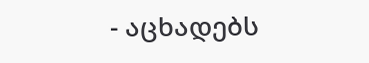- აცხადებს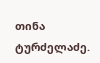თინა ტურძელაძე.